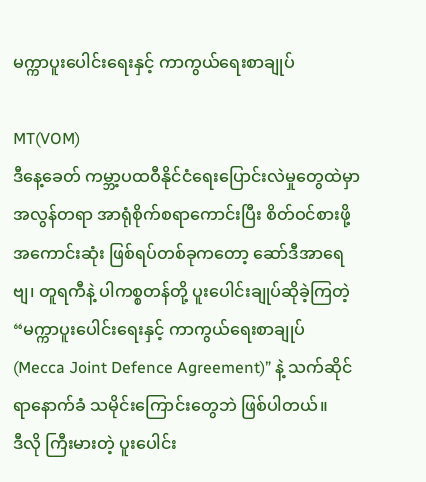မက္ကာပူးပေါင်းရေးနှင့် ကာကွယ်ရေးစာချုပ်

MT(VOM)
ဒီနေ့ခေတ် ကမ္ဘာ့ပထဝီနိုင်ငံရေးပြောင်းလဲမှုတွေထဲမှာ အလွန်တရာ အာရုံစိုက်စရာကောင်းပြီး စိတ်ဝင်စားဖို့အကောင်းဆုံး ဖြစ်ရပ်တစ်ခုကတော့ ဆော်ဒီအာရေဗျ၊ တူရကီနဲ့ ပါကစ္စတန်တို့ ပူးပေါင်းချုပ်ဆိုခဲ့ကြတဲ့ “မက္ကာပူးပေါင်းရေးနှင့် ကာကွယ်ရေးစာချုပ် (Mecca Joint Defence Agreement)” နဲ့ သက်ဆိုင်ရာနောက်ခံ သမိုင်းကြောင်းတွေဘဲ ဖြစ်ပါတယ်။
ဒီလို ကြီးမားတဲ့ ပူးပေါင်း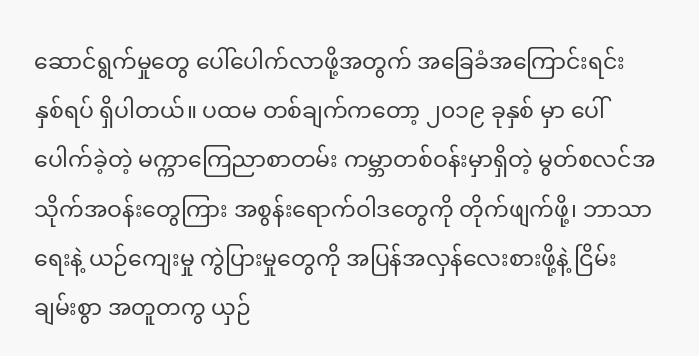ဆောင်ရွက်မှုတွေ ပေါ်ပေါက်လာဖို့အတွက် အခြေခံအကြောင်းရင်း နှစ်ရပ် ရှိပါတယ်။ ပထမ တစ်ချက်ကတော့ ၂၀၁၉ ခုနှစ် မှာ ပေါ်ပေါက်ခဲ့တဲ့ မက္ကာကြေညာစာတမ်း ကမ္ဘာတစ်ဝန်းမှာရှိတဲ့ မွတ်စလင်အသိုက်အဝန်းတွေကြား အစွန်းရောက်ဝါဒတွေကို တိုက်ဖျက်ဖို့၊ ဘာသာရေးနဲ့ ယဉ်ကျေးမှု ကွဲပြားမှုတွေကို အပြန်အလှန်လေးစားဖို့နဲ့ ငြိမ်းချမ်းစွာ အတူတကွ ယှဉ်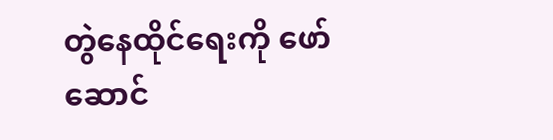တွဲနေထိုင်ရေးကို ဖော်ဆောင်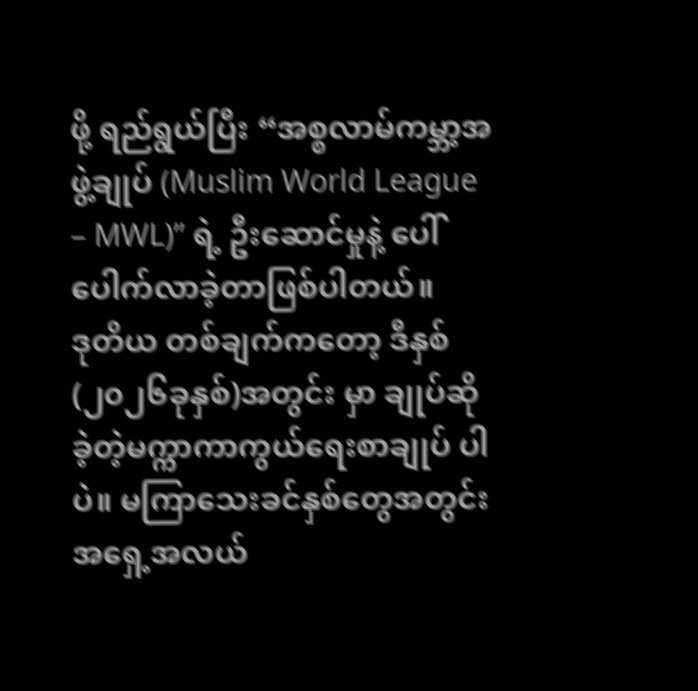ဖို့ ရည်ရွယ်ပြီး “အစ္စလာမ်ကမ္ဘာ့အဖွဲ့ချုပ် (Muslim World League – MWL)” ရဲ့ ဦးဆောင်မှုနဲ့ ပေါ်ပေါက်လာခဲ့တာဖြစ်ပါတယ်။
ဒုတိယ တစ်ချက်ကတော့ ဒီနှစ် (၂၀၂၆ခုနှစ်)အတွင်း မှာ ချုပ်ဆိုခဲ့တဲ့မက္ကာကာကွယ်ရေးစာချုပ် ပါပဲ။ မကြာသေးခင်နှစ်တွေအတွင်း အရှေ့အလယ်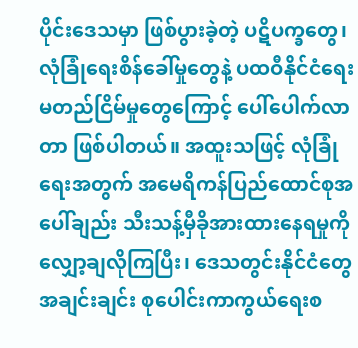ပိုင်းဒေသမှာ ဖြစ်ပွားခဲ့တဲ့ ပဋိပက္ခတွေ၊ လုံခြုံရေးစိန်ခေါ်မှုတွေနဲ့ ပထဝီနိုင်ငံရေး မတည်ငြိမ်မှုတွေကြောင့် ပေါ်ပေါက်လာတာ ဖြစ်ပါတယ်။ အထူးသဖြင့် လုံခြုံရေးအတွက် အမေရိကန်ပြည်ထောင်စုအပေါ်ချည်း သီးသန့်မှီခိုအားထားနေရမှုကို လျှော့ချလိုကြပြီး၊ ဒေသတွင်းနိုင်ငံတွေအချင်းချင်း စုပေါင်းကာကွယ်ရေးစ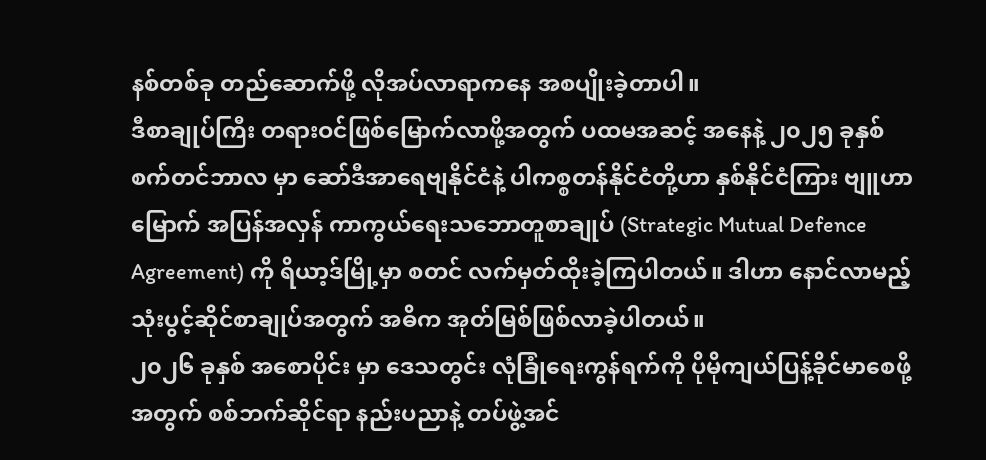နစ်တစ်ခု တည်ဆောက်ဖို့ လိုအပ်လာရာကနေ အစပျိုးခဲ့တာပါ။
ဒီစာချုပ်ကြီး တရားဝင်ဖြစ်မြောက်လာဖို့အတွက် ပထမအဆင့် အနေနဲ့ ၂၀၂၅ ခုနှစ် စက်တင်ဘာလ မှာ ဆော်ဒီအာရေဗျနိုင်ငံနဲ့ ပါကစ္စတန်နိုင်ငံတို့ဟာ နှစ်နိုင်ငံကြား ဗျူဟာမြောက် အပြန်အလှန် ကာကွယ်ရေးသဘောတူစာချုပ် (Strategic Mutual Defence Agreement) ကို ရိယာ့ဒ်မြို့မှာ စတင် လက်မှတ်ထိုးခဲ့ကြပါတယ်။ ဒါဟာ နောင်လာမည့် သုံးပွင့်ဆိုင်စာချုပ်အတွက် အဓိက အုတ်မြစ်ဖြစ်လာခဲ့ပါတယ်။
၂၀၂၆ ခုနှစ် အစောပိုင်း မှာ ဒေသတွင်း လုံခြုံရေးကွန်ရက်ကို ပိုမိုကျယ်ပြန့်ခိုင်မာစေဖို့အတွက် စစ်ဘက်ဆိုင်ရာ နည်းပညာနဲ့ တပ်ဖွဲ့အင်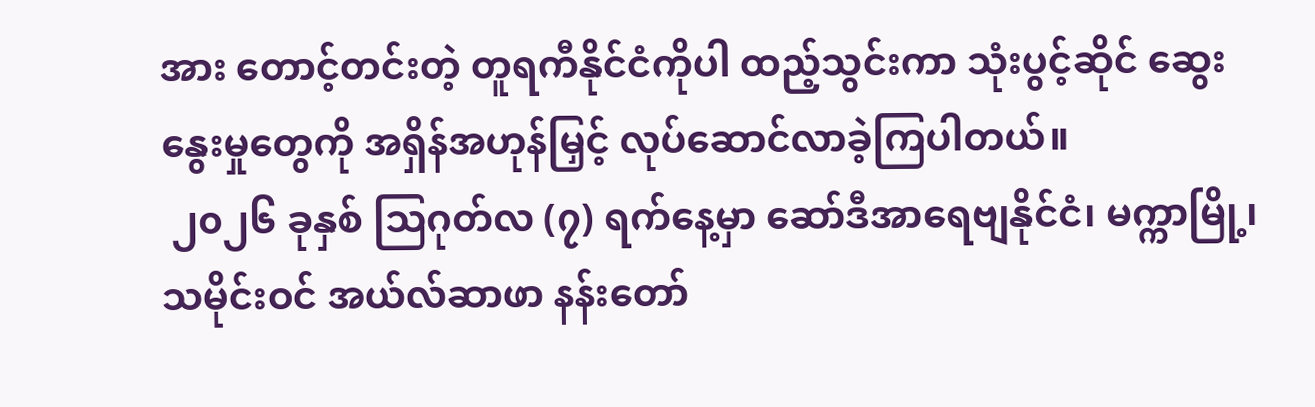အား တောင့်တင်းတဲ့ တူရကီနိုင်ငံကိုပါ ထည့်သွင်းကာ သုံးပွင့်ဆိုင် ဆွေးနွေးမှုတွေကို အရှိန်အဟုန်မြှင့် လုပ်ဆောင်လာခဲ့ကြပါတယ်။
 ၂၀၂၆ ခုနှစ် သြဂုတ်လ (၇) ရက်နေ့မှာ ဆော်ဒီအာရေဗျနိုင်ငံ၊ မက္ကာမြို့၊ သမိုင်းဝင် အယ်လ်ဆာဖာ နန်းတော်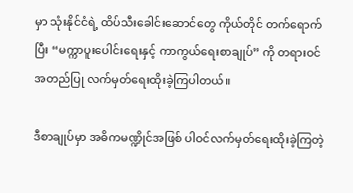မှာ သုံးနိုင်ငံရဲ့ ထိပ်သီးခေါင်းဆောင်တွေ ကိုယ်တိုင် တက်ရောက်ပြီး “မက္ကာပူးပေါင်းရေးနှင့် ကာကွယ်ရေးစာချုပ်” ကို တရားဝင် အတည်ပြု လက်မှတ်ရေးထိုးခဲ့ကြပါတယ်။

ဒီစာချုပ်မှာ အဓိကမဏ္ဍိုင်အဖြစ် ပါဝင်လက်မှတ်ရေးထိုးခဲ့ကြတဲ့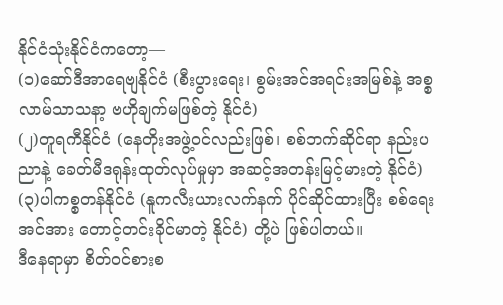နိုင်ငံသုံးနိုင်ငံကတော့—
(၁)ဆော်ဒီအာရေဗျနိုင်ငံ (စီးပွားရေး၊ စွမ်းအင်အရင်းအမြစ်နဲ့ အစ္စလာမ်သာသနာ့ ဗဟိုချက်မဖြစ်တဲ့ နိုင်ငံ)
(၂)တူရကီနိုင်ငံ (နေတိုးအဖွဲ့ဝင်လည်းဖြစ်၊ စစ်ဘက်ဆိုင်ရာ နည်းပညာနဲ့ ခေတ်မီဒရုန်းထုတ်လုပ်မှုမှာ အဆင့်အတန်းမြင့်မားတဲ့ နိုင်ငံ)
(၃)ပါကစ္စတန်နိုင်ငံ (နူကလီးယားလက်နက် ပိုင်ဆိုင်ထားပြီး စစ်ရေးအင်အား တောင့်တင်းခိုင်မာတဲ့ နိုင်ငံ) တို့ပဲ ဖြစ်ပါတယ်။
ဒီနေရာမှာ စိတ်ဝင်စားစ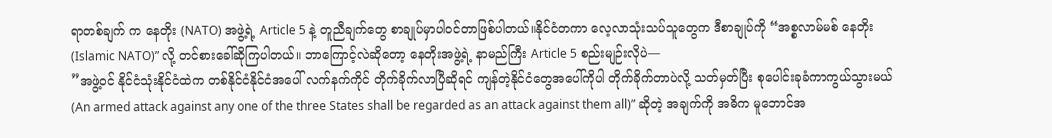ရာတစ်ချက် က နေတိုး (NATO) အဖွဲ့ရဲ့ Article 5 နဲ့ တူညီချက်တွေ စာချုပ်မှာပါဝင်တာဖြစ်ပါတယ်။နိုင်ငံတကာ လေ့လာသုံးသပ်သူတွေက ဒီစာချုပ်ကို “အစ္စလာမ်မစ် နေတိုး (Islamic NATO)” လို့ တင်စားခေါ်ဆိုကြပါတယ်။ ဘာကြောင့်လဲဆိုတော့ နေတိုးအဖွဲ့ရဲ့ နာမည်ကြီး Article 5 စည်းမျဉ်းလိုပဲ—
”အဖွဲ့ဝင် နိုင်ငံသုံးနိုင်ငံထဲက တစ်နိုင်ငံနိုင်ငံအပေါ် လက်နက်ကိုင် တိုက်ခိုက်လာပြီဆိုရင် ကျန်တဲ့နိုင်ငံတွေအပေါ်ကိုပါ တိုက်ခိုက်တာပဲလို့ သတ်မှတ်ပြီး စုပေါင်းခုခံကာကွယ်သွားမယ် (An armed attack against any one of the three States shall be regarded as an attack against them all)” ဆိုတဲ့ အချက်ကို အဓိက မူဘောင်အ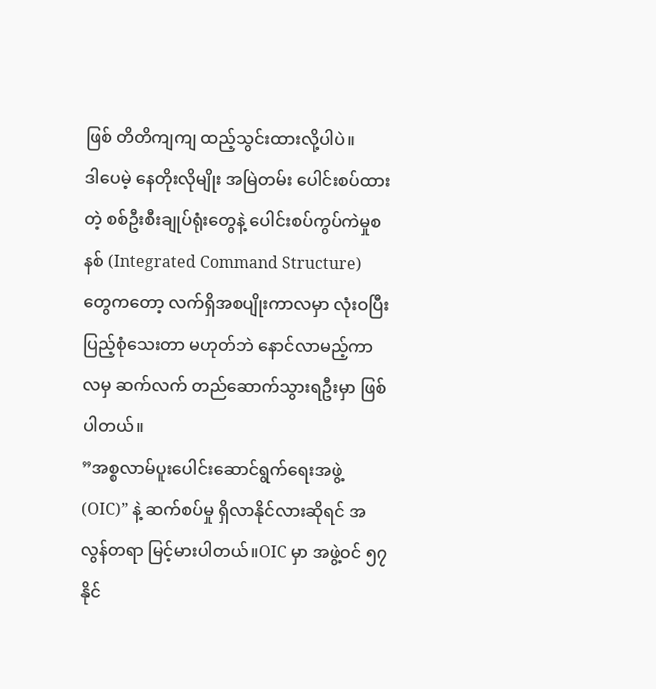ဖြစ် တိတိကျကျ ထည့်သွင်းထားလို့ပါပဲ။
ဒါပေမဲ့ နေတိုးလိုမျိုး အမြဲတမ်း ပေါင်းစပ်ထားတဲ့ စစ်ဦးစီးချုပ်ရုံးတွေနဲ့ ပေါင်းစပ်ကွပ်ကဲမှုစနစ် (Integrated Command Structure) တွေကတော့ လက်ရှိအစပျိုးကာလမှာ လုံးဝပြီးပြည့်စုံသေးတာ မဟုတ်ဘဲ နောင်လာမည့်ကာလမှ ဆက်လက် တည်ဆောက်သွားရဦးမှာ ဖြစ်ပါတယ်။
”အစ္စလာမ်ပူးပေါင်းဆောင်ရွက်ရေးအဖွဲ့ (OIC)” နဲ့ ဆက်စပ်မှု ရှိလာနိုင်လားဆိုရင် အလွန်တရာ မြင့်မားပါတယ်။OIC မှာ အဖွဲ့ဝင် ၅၇ နိုင်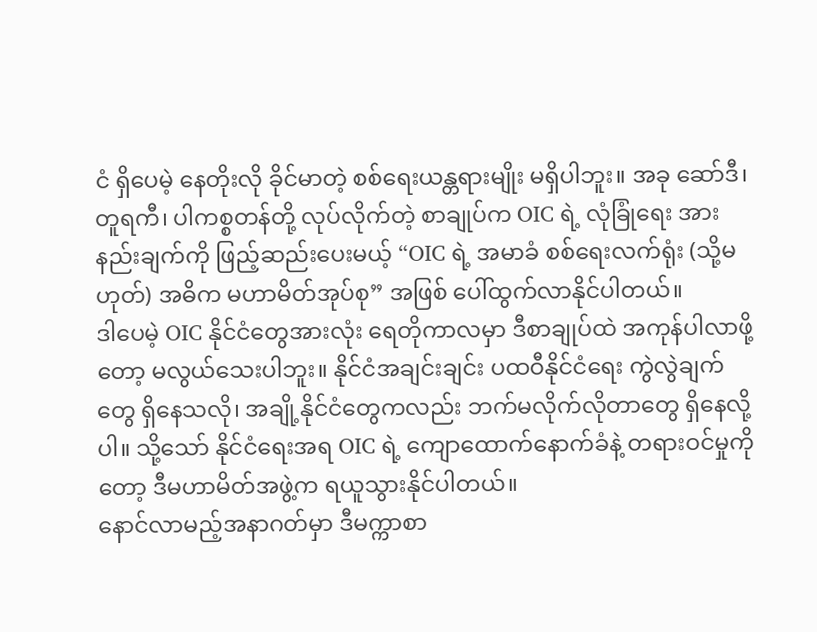ငံ ရှိပေမဲ့ နေတိုးလို ခိုင်မာတဲ့ စစ်ရေးယန္တရားမျိုး မရှိပါဘူး။ အခု ဆော်ဒီ၊ တူရကီ၊ ပါကစ္စတန်တို့ လုပ်လိုက်တဲ့ စာချုပ်က OIC ရဲ့ လုံခြုံရေး အားနည်းချက်ကို ဖြည့်ဆည်းပေးမယ့် “OIC ရဲ့ အမာခံ စစ်ရေးလက်ရုံး (သို့မဟုတ်) အဓိက မဟာမိတ်အုပ်စု” အဖြစ် ပေါ်ထွက်လာနိုင်ပါတယ်။
ဒါပေမဲ့ OIC နိုင်ငံတွေအားလုံး ရေတိုကာလမှာ ဒီစာချုပ်ထဲ အကုန်ပါလာဖို့တော့ မလွယ်သေးပါဘူး။ နိုင်ငံအချင်းချင်း ပထဝီနိုင်ငံရေး ကွဲလွဲချက်တွေ ရှိနေသလို၊ အချို့နိုင်ငံတွေကလည်း ဘက်မလိုက်လိုတာတွေ ရှိနေလို့ပါ။ သို့သော် နိုင်ငံရေးအရ OIC ရဲ့ ကျောထောက်နောက်ခံနဲ့ တရားဝင်မှုကိုတော့ ဒီမဟာမိတ်အဖွဲ့က ရယူသွားနိုင်ပါတယ်။
နောင်လာမည့်အနာဂတ်မှာ ဒီမက္ကာစာ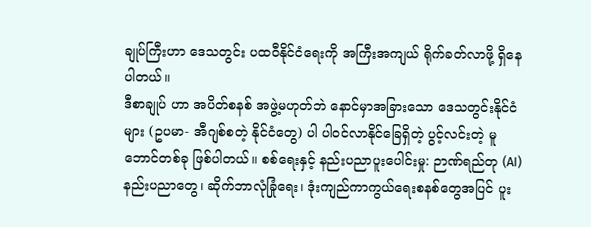ချုပ်ကြီးဟာ ဒေသတွင်း ပထဝီနိုင်ငံရေးကို အကြီးအကျယ် ရိုက်ခတ်လာဖို့ ရှိနေပါတယ်။
ဒီစာချုပ် ဟာ အပိတ်စနစ် အဖွဲ့မဟုတ်ဘဲ နောင်မှာအခြားသော ဒေသတွင်းနိုင်ငံများ (ဥပမာ- အီဂျစ်စတဲ့ နိုင်ငံတွေ) ပါ ပါဝင်လာနိုင်ခြေရှိတဲ့ ပွင့်လင်းတဲ့ မူဘောင်တစ်ခု ဖြစ်ပါတယ်။ စစ်ရေးနှင့် နည်းပညာပူးပေါင်းမှု: ဉာဏ်ရည်တု (AI) နည်းပညာတွေ၊ ဆိုက်ဘာလုံခြုံရေး၊ ဒုံးကျည်ကာကွယ်ရေးစနစ်တွေအပြင် ပူး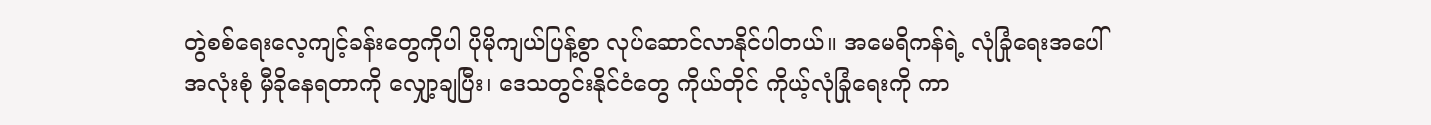တွဲစစ်ရေးလေ့ကျင့်ခန်းတွေကိုပါ ပိုမိုကျယ်ပြန့်စွာ လုပ်ဆောင်လာနိုင်ပါတယ်။ အမေရိကန်ရဲ့ လုံခြုံရေးအပေါ် အလုံးစုံ မှီခိုနေရတာကို လျှော့ချပြီး၊ ဒေသတွင်းနိုင်ငံတွေ ကိုယ်တိုင် ကိုယ့်လုံခြုံရေးကို ကာ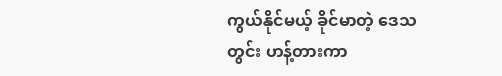ကွယ်နိုင်မယ့် ခိုင်မာတဲ့ ဒေသတွင်း ဟန့်တားကာ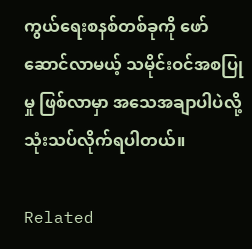ကွယ်ရေးစနစ်တစ်ခုကို ဖော်ဆောင်လာမယ့် သမိုင်းဝင်အစပြုမှု ဖြစ်လာမှာ အသေအချာပါပဲလို့ သုံးသပ်လိုက်ရပါတယ်။

Related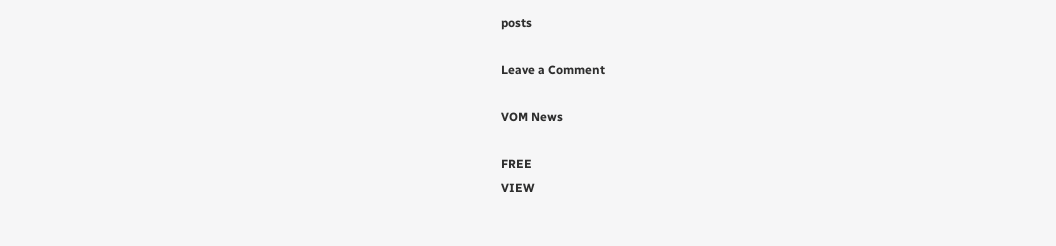posts

Leave a Comment

VOM News

FREE
VIEW